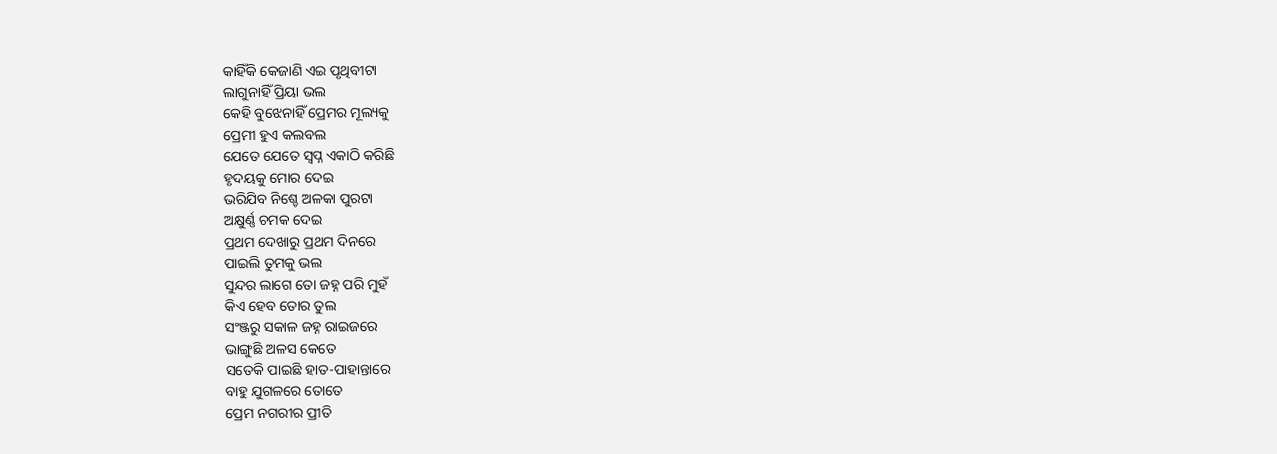କାହିଁକି କେଜାଣି ଏଇ ପୃଥିବୀଟା
ଲାଗୁନାହିଁ ପ୍ରିୟା ଭଲ
କେହି ବୁଝେନାହିଁ ପ୍ରେମର ମୂଲ୍ୟକୁ
ପ୍ରେମୀ ହୁଏ କଲବଲ
ଯେତେ ଯେତେ ସ୍ବପ୍ନ ଏକାଠି କରିଛି
ହୃଦୟକୁ ମୋର ଦେଇ
ଭରିଯିବ ନିଶ୍ଚେ ଅଳକା ପୁରଟା
ଅକ୍ଷୁର୍ଣ୍ଣ ଚମକ ଦେଇ
ପ୍ରଥମ ଦେଖାରୁ ପ୍ରଥମ ଦିନରେ
ପାଇଲି ତୁମକୁ ଭଲ
ସୁନ୍ଦର ଲାଗେ ତୋ ଜହ୍ନ ପରି ମୁହଁ
କିଏ ହେବ ତୋର ତୁଲ
ସଂଞ୍ଜରୁ ସକାଳ ଜହ୍ନ ରାଇଜରେ
ଭାଙ୍ଗୁଛି ଅଳସ କେତେ
ସତେକି ପାଇଛି ହାତ-ପାହାନ୍ତାରେ
ବାହୁ ଯୁଗଳରେ ତୋତେ
ପ୍ରେମ ନଗରୀର ପ୍ରୀତି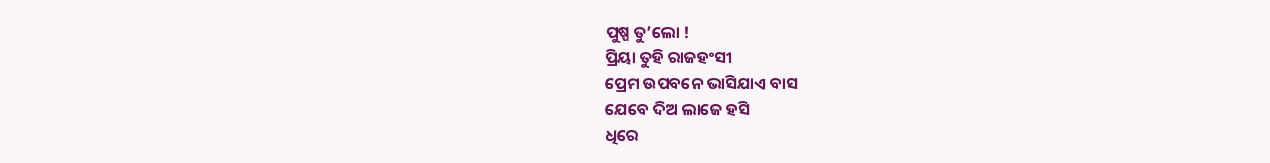ପୁଷ୍ପ ତୁ’ଲୋ !
ପ୍ରିୟା ତୁହି ରାଜହଂସୀ
ପ୍ରେମ ଉପବନେ ଭାସିଯାଏ ବାସ
ଯେବେ ଦିଅ ଲାଜେ ହସି
ଧିରେ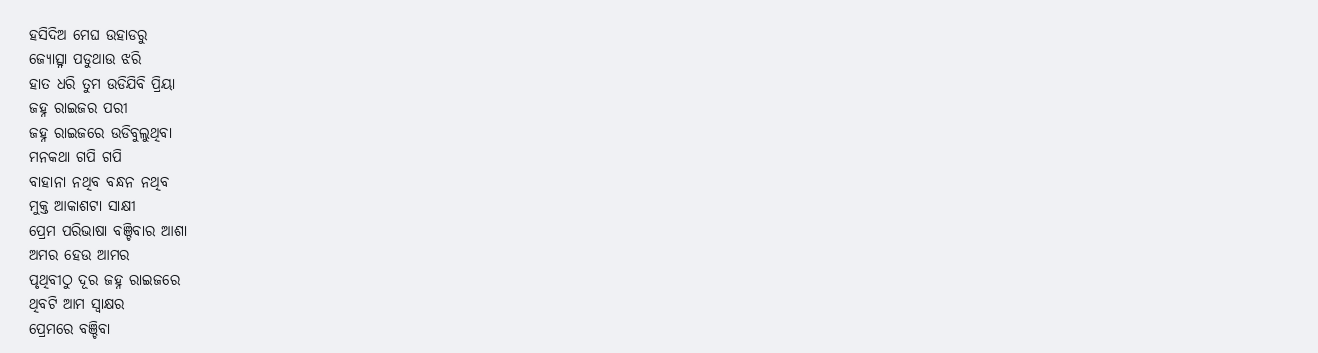ହସିଦିଅ ମେଘ ଉହାଡରୁ
ଜ୍ୟୋତ୍ସ୍ନା ପଡୁଥାଉ ଝରି
ହାତ ଧରି ତୁମ ଉଡିଯିବି ପ୍ରିୟା
ଜହ୍ନ ରାଇଜର ପରୀ
ଜହ୍ନ ରାଇଜରେ ଉଡିବୁଲୁଥିବା
ମନକଥା ଗପି ଗପି
ବାହାନା ନଥିବ ବନ୍ଧନ ନଥିବ
ମୁକ୍ତ ଆକାଶଟା ସାକ୍ଷୀ
ପ୍ରେମ ପରିଭାଷା ବଞ୍ଚିବାର ଆଶା
ଅମର ହେଉ ଆମର
ପୃଥିବୀଠୁ ଦୂର ଜହ୍ନ ରାଇଜରେ
ଥିବଟି ଆମ ସ୍ବାକ୍ଷର
ପ୍ରେମରେ ବଞ୍ଚିବା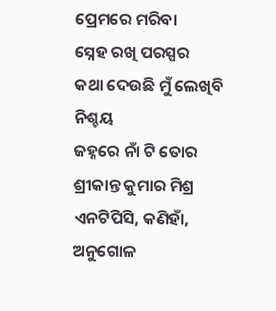ପ୍ରେମରେ ମରିବା
ସ୍ନେହ ରଖି ପରସ୍ପର
କଥା ଦେଉଛି ମୁଁ ଲେଖିବି ନିଶ୍ଚୟ
ଜହ୍ନରେ ନାଁ ଟି ତୋର
ଶ୍ରୀକାନ୍ତ କୁମାର ମିଶ୍ର
ଏନଟିପିସି, କଣିହାଁ, ଅନୁଗୋଳ